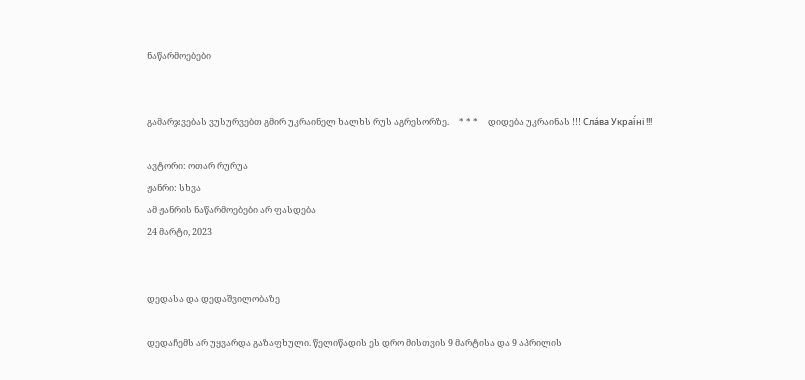ნაწარმოებები


გამარჯვებას ვუსურვებთ გმირ უკრაინელ ხალხს რუს აგრესორზე.     * * *     დიდება უკრაინას !!! Сла́ва Украї́ні !!!

ავტორი: ოთარ რურუა
ჟანრი: სხვა
ამ ჟანრის ნაწარმოებები არ ფასდება
24 მარტი, 2023


დედასა და დედაშვილობაზე

დედაჩემს არ უყვარდა გაზაფხული. წელიწადის ეს დრო მისთვის 9 მარტისა და 9 აპრილის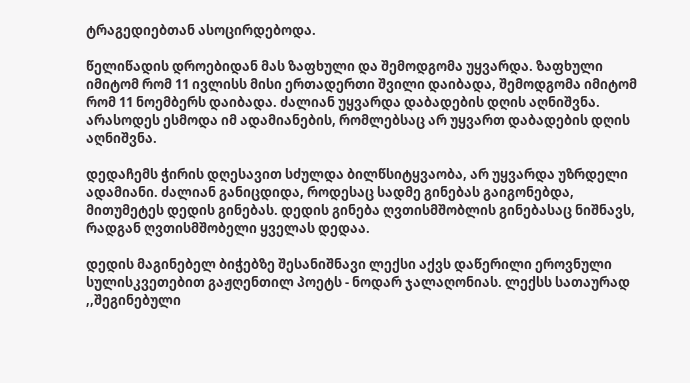ტრაგედიებთან ასოცირდებოდა.

წელიწადის დროებიდან მას ზაფხული და შემოდგომა უყვარდა. ზაფხული იმიტომ რომ 11 ივლისს მისი ერთადერთი შვილი დაიბადა, შემოდგომა იმიტომ რომ 11 ნოემბერს დაიბადა. ძალიან უყვარდა დაბადების დღის აღნიშვნა. არასოდეს ესმოდა იმ ადამიანების, რომლებსაც არ უყვართ დაბადების დღის აღნიშვნა.

დედაჩემს ჭირის დღესავით სძულდა ბილწსიტყვაობა, არ უყვარდა უზრდელი ადამიანი. ძალიან განიცდიდა, როდესაც სადმე გინებას გაიგონებდა, მითუმეტეს დედის გინებას. დედის გინება ღვთისმშობლის გინებასაც ნიშნავს, რადგან ღვთისმშობელი ყველას დედაა.

დედის მაგინებელ ბიჭებზე შესანიშნავი ლექსი აქვს დაწერილი ეროვნული სულისკვეთებით გაჟღენთილ პოეტს - ნოდარ ჯალაღონიას. ლექსს სათაურად ,,შეგინებული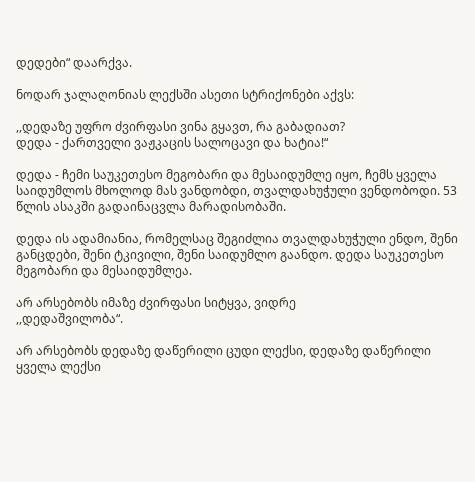დედები“ დაარქვა.

ნოდარ ჯალაღონიას ლექსში ასეთი სტრიქონები აქვს:

,,დედაზე უფრო ძვირფასი ვინა გყავთ, რა გაბადიათ?
დედა - ქართველი ვაჟკაცის სალოცავი და ხატია!“

დედა - ჩემი საუკეთესო მეგობარი და მესაიდუმლე იყო, ჩემს ყველა საიდუმლოს მხოლოდ მას ვანდობდი, თვალდახუჭული ვენდობოდი. 53 წლის ასაკში გადაინაცვლა მარადისობაში.

დედა ის ადამიანია, რომელსაც შეგიძლია თვალდახუჭული ენდო, შენი განცდები, შენი ტკივილი, შენი საიდუმლო გაანდო. დედა საუკეთესო მეგობარი და მესაიდუმლეა.

არ არსებობს იმაზე ძვირფასი სიტყვა, ვიდრე
,,დედაშვილობა“.

არ არსებობს დედაზე დაწერილი ცუდი ლექსი, დედაზე დაწერილი ყველა ლექსი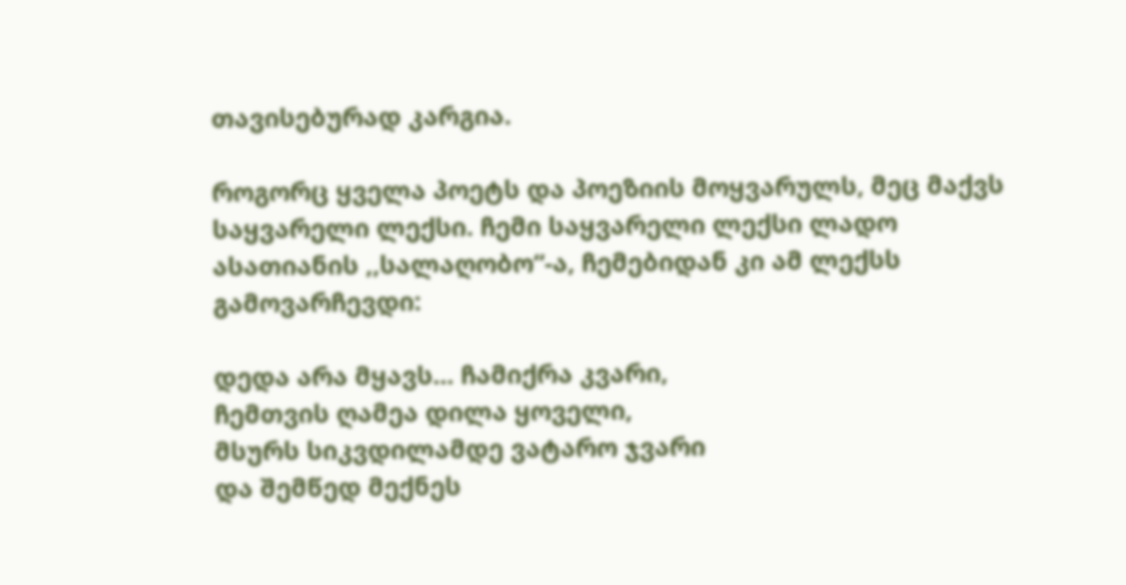თავისებურად კარგია.

როგორც ყველა პოეტს და პოეზიის მოყვარულს, მეც მაქვს საყვარელი ლექსი. ჩემი საყვარელი ლექსი ლადო ასათიანის ,,სალაღობო“-ა, ჩემებიდან კი ამ ლექსს გამოვარჩევდი:

დედა არა მყავს... ჩამიქრა კვარი,
ჩემთვის ღამეა დილა ყოველი,
მსურს სიკვდილამდე ვატარო ჯვარი
და შემწედ მექნეს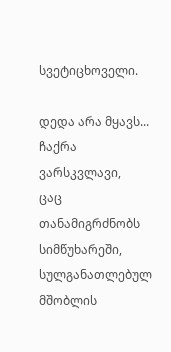სვეტიცხოველი.

დედა არა მყავს... ჩაქრა ვარსკვლავი,
ცაც თანამიგრძნობს სიმწუხარეში,
სულგანათლებულ მშობლის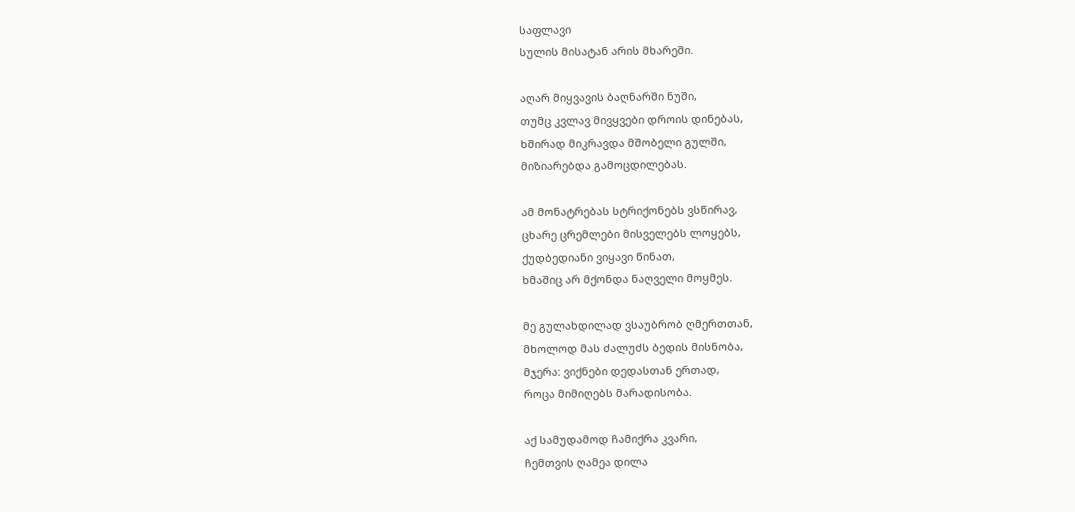საფლავი
სულის მისატან არის მხარეში.

აღარ მიყვავის ბაღნარში ნუში,
თუმც კვლავ მივყვები დროის დინებას,
ხშირად მიკრავდა მშობელი გულში,
მიზიარებდა გამოცდილებას.

ამ მონატრებას სტრიქონებს ვსწირავ,
ცხარე ცრემლები მისველებს ლოყებს,
ქუდბედიანი ვიყავი წინათ,
ხმაშიც არ მქონდა ნაღველი მოყმეს.

მე გულახდილად ვსაუბრობ ღმერთთან,
მხოლოდ მას ძალუძს ბედის მისნობა,
მჯერა: ვიქნები დედასთან ერთად,
როცა მიმიღებს მარადისობა.

აქ სამუდამოდ ჩამიქრა კვარი,
ჩემთვის ღამეა დილა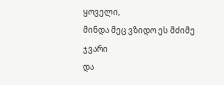ყოველი,
მინდა მეც ვზიდო ეს მძიმე ჯვარი
და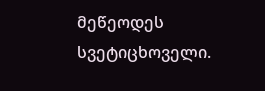მეწეოდეს სვეტიცხოველი.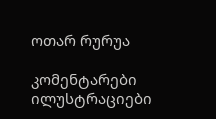ოთარ რურუა

კომენტარები ილუსტრაციები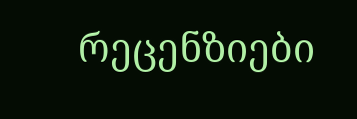რეცენზიები